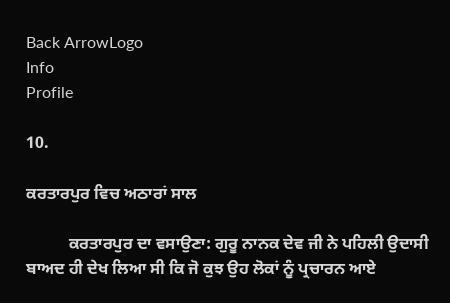Back ArrowLogo
Info
Profile

10.

ਕਰਤਾਰਪੁਰ ਵਿਚ ਅਠਾਰਾਂ ਸਾਲ

          ਕਰਤਾਰਪੁਰ ਦਾ ਵਸਾਉਣਾ: ਗੁਰੂ ਨਾਨਕ ਦੇਵ ਜੀ ਨੇ ਪਹਿਲੀ ਉਦਾਸੀ ਬਾਅਦ ਹੀ ਦੇਖ ਲਿਆ ਸੀ ਕਿ ਜੋ ਕੁਝ ਉਹ ਲੋਕਾਂ ਨੂੰ ਪ੍ਰਚਾਰਨ ਆਏ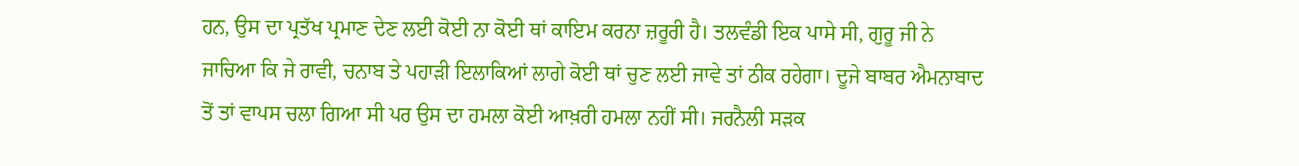ਹਨ, ਉਸ ਦਾ ਪ੍ਰਤੱਖ ਪ੍ਰਮਾਣ ਦੇਣ ਲਈ ਕੋਈ ਨਾ ਕੋਈ ਥਾਂ ਕਾਇਮ ਕਰਨਾ ਜ਼ਰੂਰੀ ਹੈ। ਤਲਵੰਡੀ ਇਕ ਪਾਸੇ ਸੀ, ਗੁਰੂ ਜੀ ਨੇ ਜਾਚਿਆ ਕਿ ਜੇ ਰਾਵੀ, ਚਨਾਬ ਤੇ ਪਹਾੜੀ ਇਲਾਕਿਆਂ ਲਾਗੇ ਕੋਈ ਥਾਂ ਚੁਣ ਲਈ ਜਾਵੇ ਤਾਂ ਠੀਕ ਰਹੇਗਾ। ਦੂਜੇ ਬਾਬਰ ਐਮਨਾਬਾਦ ਤੋਂ ਤਾਂ ਵਾਪਸ ਚਲਾ ਗਿਆ ਸੀ ਪਰ ਉਸ ਦਾ ਹਮਲਾ ਕੋਈ ਆਖ਼ਰੀ ਹਮਲਾ ਨਹੀਂ ਸੀ। ਜਰਨੈਲੀ ਸੜਕ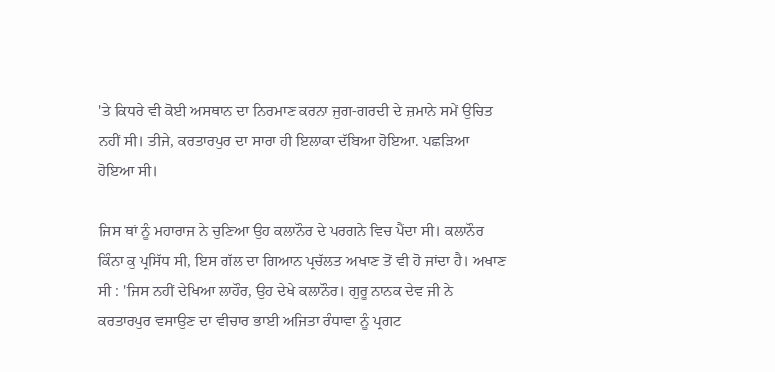'ਤੇ ਕਿਧਰੇ ਵੀ ਕੋਈ ਅਸਥਾਨ ਦਾ ਨਿਰਮਾਣ ਕਰਨਾ ਜੁਗ-ਗਰਦੀ ਦੇ ਜ਼ਮਾਨੇ ਸਮੇਂ ਉਚਿਤ ਨਹੀਂ ਸੀ। ਤੀਜੇ, ਕਰਤਾਰਪੁਰ ਦਾ ਸਾਰਾ ਹੀ ਇਲਾਕਾ ਦੱਬਿਆ ਹੋਇਆ. ਪਛੜਿਆ ਹੋਇਆ ਸੀ।

ਜਿਸ ਥਾਂ ਨੂੰ ਮਹਾਰਾਜ ਨੇ ਚੁਣਿਆ ਉਹ ਕਲਾਨੌਰ ਦੇ ਪਰਗਨੇ ਵਿਚ ਪੈਂਦਾ ਸੀ। ਕਲਾਨੌਰ ਕਿੰਨਾ ਕੁ ਪ੍ਰਸਿੱਧ ਸੀ, ਇਸ ਗੱਲ ਦਾ ਗਿਆਨ ਪ੍ਰਚੱਲਤ ਅਖਾਣ ਤੋਂ ਵੀ ਹੋ ਜਾਂਦਾ ਹੈ। ਅਖਾਣ ਸੀ : 'ਜਿਸ ਨਹੀਂ ਦੇਖਿਆ ਲਾਹੌਰ, ਉਹ ਦੇਖੇ ਕਲਾਨੌਰ। ਗੁਰੂ ਨਾਨਕ ਦੇਵ ਜੀ ਨੇ ਕਰਤਾਰਪੁਰ ਵਸਾਉਣ ਦਾ ਵੀਚਾਰ ਭਾਈ ਅਜਿਤਾ ਰੰਧਾਵਾ ਨੂੰ ਪ੍ਰਗਟ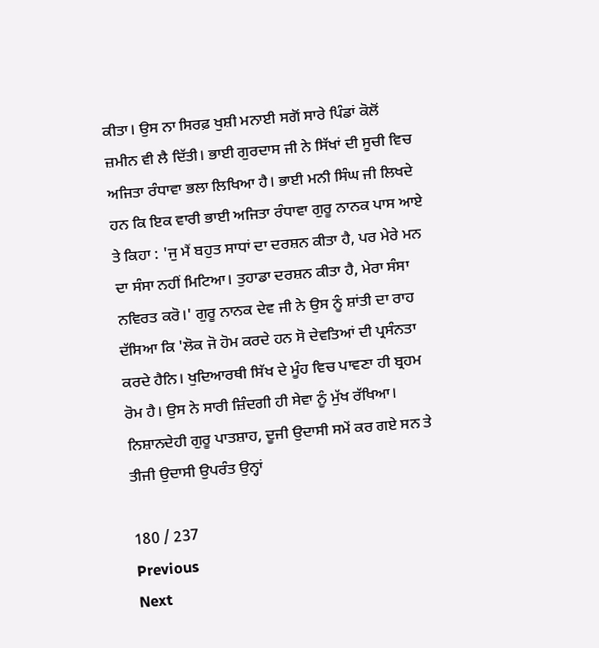ਕੀਤਾ। ਉਸ ਨਾ ਸਿਰਫ਼ ਖੁਸ਼ੀ ਮਨਾਈ ਸਗੋਂ ਸਾਰੇ ਪਿੰਡਾਂ ਕੋਲੋਂ ਜ਼ਮੀਨ ਵੀ ਲੈ ਦਿੱਤੀ। ਭਾਈ ਗੁਰਦਾਸ ਜੀ ਨੇ ਸਿੱਖਾਂ ਦੀ ਸੂਚੀ ਵਿਚ ਅਜਿਤਾ ਰੰਧਾਵਾ ਭਲਾ ਲਿਖਿਆ ਹੈ। ਭਾਈ ਮਨੀ ਸਿੰਘ ਜੀ ਲਿਖਦੇ ਹਨ ਕਿ ਇਕ ਵਾਰੀ ਭਾਈ ਅਜਿਤਾ ਰੰਧਾਵਾ ਗੁਰੂ ਨਾਨਕ ਪਾਸ ਆਏ ਤੇ ਕਿਹਾ : 'ਜੁ ਮੈਂ ਬਹੁਤ ਸਾਧਾਂ ਦਾ ਦਰਸ਼ਨ ਕੀਤਾ ਹੈ, ਪਰ ਮੇਰੇ ਮਨ ਦਾ ਸੰਸਾ ਨਹੀਂ ਮਿਟਿਆ। ਤੁਹਾਡਾ ਦਰਸ਼ਨ ਕੀਤਾ ਹੈ, ਮੇਰਾ ਸੰਸਾ ਨਵਿਰਤ ਕਰੋ।' ਗੁਰੂ ਨਾਨਕ ਦੇਵ ਜੀ ਨੇ ਉਸ ਨੂੰ ਸ਼ਾਂਤੀ ਦਾ ਰਾਹ ਦੱਸਿਆ ਕਿ 'ਲੋਕ ਜੋ ਹੋਮ ਕਰਦੇ ਹਨ ਸੋ ਦੇਵਤਿਆਂ ਦੀ ਪ੍ਰਸੰਨਤਾ ਕਰਦੇ ਹੈਨਿ। ਖੁਦਿਆਰਥੀ ਸਿੱਖ ਦੇ ਮੂੰਹ ਵਿਚ ਪਾਵਣਾ ਹੀ ਬ੍ਰਹਮ ਰੋਮ ਹੈ। ਉਸ ਨੇ ਸਾਰੀ ਜ਼ਿੰਦਗੀ ਹੀ ਸੇਵਾ ਨੂੰ ਮੁੱਖ ਰੱਖਿਆ। ਨਿਸ਼ਾਨਦੇਹੀ ਗੁਰੂ ਪਾਤਸ਼ਾਹ, ਦੂਜੀ ਉਦਾਸੀ ਸਮੇਂ ਕਰ ਗਏ ਸਨ ਤੇ ਤੀਜੀ ਉਦਾਸੀ ਉਪਰੰਤ ਉਨ੍ਹਾਂ

180 / 237
Previous
Next